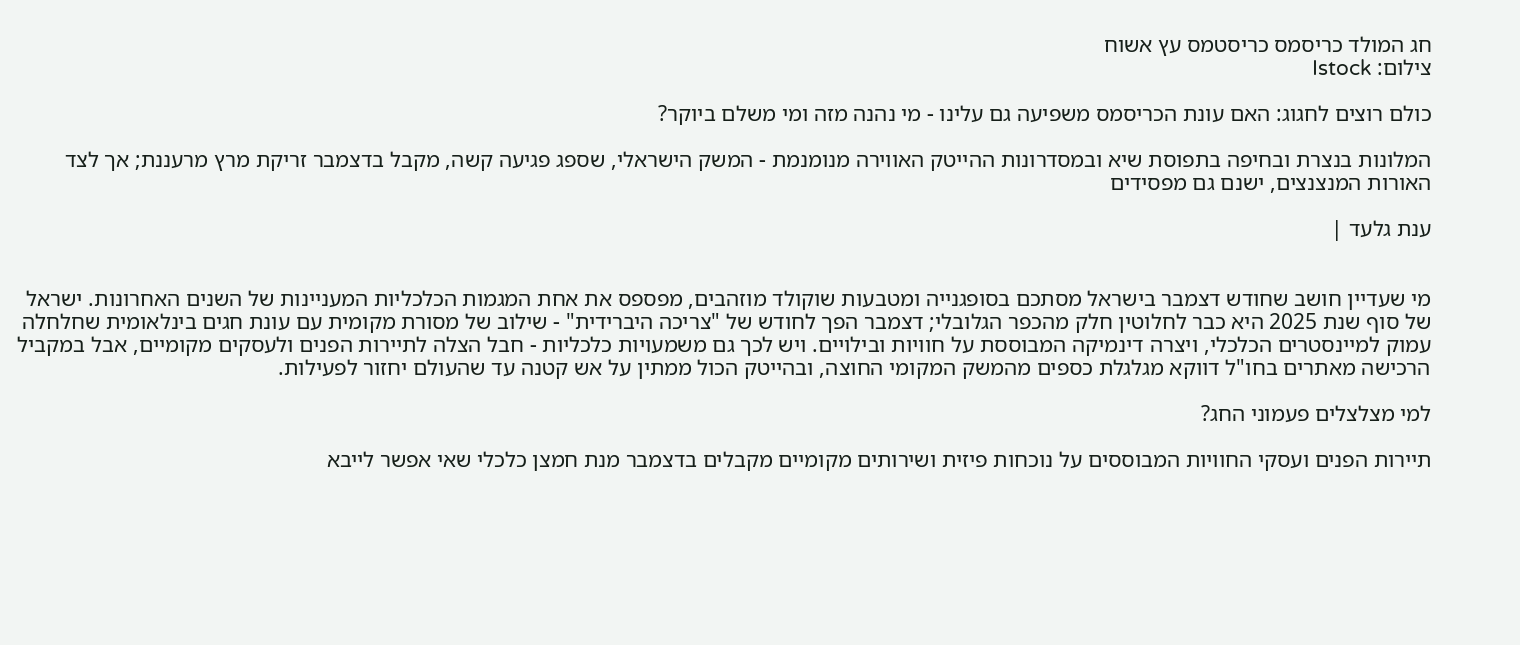חג המולד כריסמס כריסטמס עץ אשוח
צילום: Istock

כולם רוצים לחגוג: האם עונת הכריסמס משפיעה גם עלינו - מי נהנה מזה ומי משלם ביוקר?

המלונות בנצרת ובחיפה בתפוסת שיא ובמסדרונות ההייטק האווירה מנומנמת - המשק הישראלי, שספג פגיעה קשה, מקבל בדצמבר זריקת מרץ מרעננת; אך לצד האורות המנצנצים, ישנם גם מפסידים

ענת גלעד |


מי שעדיין חושב שחודש דצמבר בישראל מסתכם בסופגנייה ומטבעות שוקולד מוזהבים, מפספס את אחת המגמות הכלכליות המעניינות של השנים האחרונות. ישראל של סוף שנת 2025 היא כבר לחלוטין חלק מהכפר הגלובלי; דצמבר הפך לחודש של "צריכה היברידית" - שילוב של מסורת מקומית עם עונת חגים בינלאומית שחלחלה עמוק למיינסטרים הכלכלי, ויצרה דינמיקה המבוססת על חוויות ובילויים. ויש לכך גם משמעויות כלכליות - חבל הצלה לתיירות הפנים ולעסקים מקומיים, אבל במקביל הרכישה מאתרים בחו"ל דווקא מגלגלת כספים מהמשק המקומי החוצה, ובהייטק הכול ממתין על אש קטנה עד שהעולם יחזור לפעילות.

למי מצלצלים פעמוני החג?

תיירות הפנים ועסקי החוויות המבוססים על נוכחות פיזית ושירותים מקומיים מקבלים בדצמבר מנת חמצן כלכלי שאי אפשר לייבא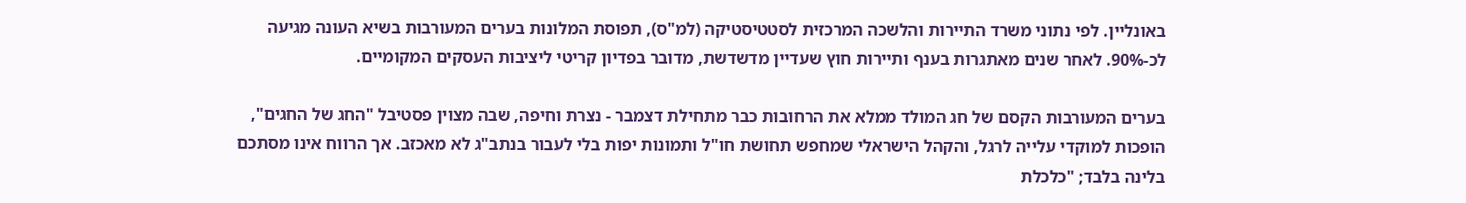באונליין. לפי נתוני משרד התיירות והלשכה המרכזית לסטטיסטיקה (למ"ס), תפוסת המלונות בערים המעורבות בשיא העונה מגיעה לכ-90%. לאחר שנים מאתגרות בענף ותיירות חוץ שעדיין מדשדשת, מדובר בפדיון קריטי ליציבות העסקים המקומיים.

בערים המעורבות הקסם של חג המולד ממלא את הרחובות כבר מתחילת דצמבר - נצרת וחיפה, שבה מצוין פסטיבל "החג של החגים", הופכות למוקדי עלייה לרגל, והקהל הישראלי שמחפש תחושת חו"ל ותמונות יפות בלי לעבור בנתב"ג לא מאכזב. אך הרווח אינו מסתכם בלינה בלבד; "כלכלת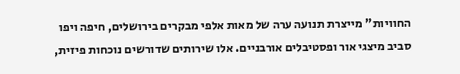החוויות" מייצרת תנועה ערה של מאות אלפי מבקרים בירושלים, חיפה ויפו סביב מיצגי אור ופסטיבלים אורבניים. אלו שירותים שדורשים נוכחות פיזית,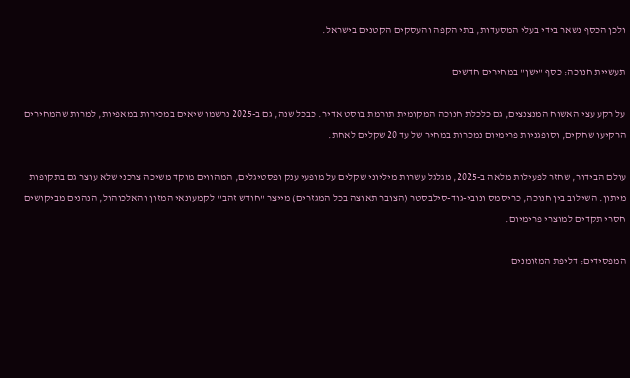ולכן הכסף נשאר בידי בעלי המסעדות, בתי הקפה והעסקים הקטנים בישראל.

תעשיית חנוכה: כסף "ישן" במחירים חדשים

על רקע עצי האשוח המנצנצים, גם כלכלת חנוכה המקומית תורמת בוסט אדיר. כבכל שנה, גם ב-2025 נרשמו שיאים במכירות במאפיות, למרות שהמחירים הרקיעו שחקים, וסופגניות פרימיום נמכרות במחיר של עד 20 שקלים לאחת.

עולם הבידור, שחזר לפעילות מלאה ב-2025, מגלגל עשרות מיליוני שקלים על מופעי ענק ופסטיגלים, המהווים מוקד משיכה צרכני שלא עוצר גם בתקופות מיתון. השילוב בין חנוכה, כריסמס ונובי-גוד-סילבסטר (הצובר תאוצה בכל המגזרים) מייצר "חודש זהב" לקמעונאי המזון והאלכוהול, הנהנים מביקושים חסרי תקדים למוצרי פרימיום.

המפסידים: דליפת המזומנים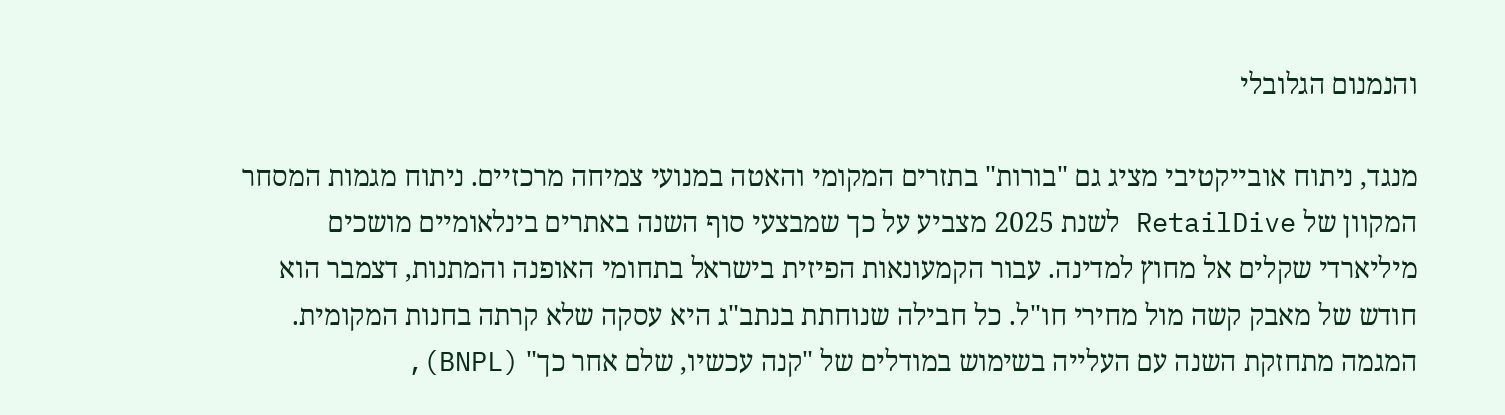והנמנום הגלובלי

מנגד, ניתוח אובייקטיבי מציג גם "בורות" בתזרים המקומי והאטה במנועי צמיחה מרכזיים. ניתוח מגמות המסחר המקוון של RetailDive לשנת 2025 מצביע על כך שמבצעי סוף השנה באתרים בינלאומיים מושכים מיליארדי שקלים אל מחוץ למדינה. עבור הקמעונאות הפיזית בישראל בתחומי האופנה והמתנות, דצמבר הוא חודש של מאבק קשה מול מחירי חו"ל. כל חבילה שנוחתת בנתב"ג היא עסקה שלא קרתה בחנות המקומית. המגמה מתחזקת השנה עם העלייה בשימוש במודלים של "קנה עכשיו, שלם אחר כך" (BNPL),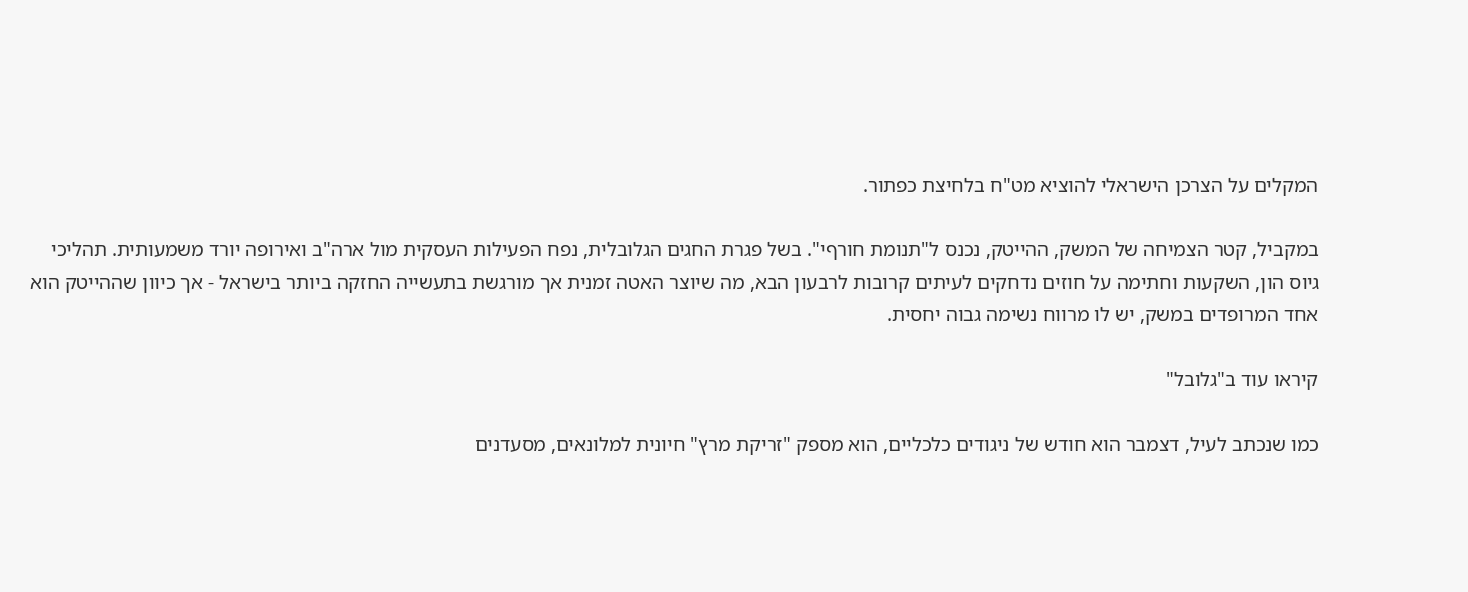המקלים על הצרכן הישראלי להוציא מט"ח בלחיצת כפתור.

במקביל, קטר הצמיחה של המשק, ההייטק, נכנס ל"תנומת חורףי". בשל פגרת החגים הגלובלית, נפח הפעילות העסקית מול ארה"ב ואירופה יורד משמעותית. תהליכי גיוס הון, השקעות וחתימה על חוזים נדחקים לעיתים קרובות לרבעון הבא, מה שיוצר האטה זמנית אך מורגשת בתעשייה החזקה ביותר בישראל - אך כיוון שההייטק הוא אחד המרופדים במשק, יש לו מרווח נשימה גבוה יחסית.

קיראו עוד ב"גלובל"

כמו שנכתב לעיל, דצמבר הוא חודש של ניגודים כלכליים, הוא מספק "זריקת מרץ" חיונית למלונאים, מסעדנים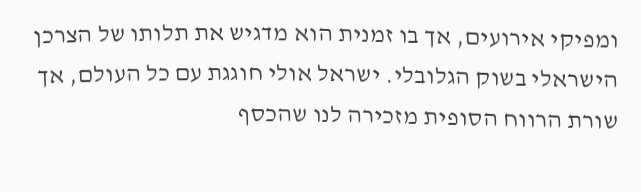ומפיקי אירועים, אך בו זמנית הוא מדגיש את תלותו של הצרכן הישראלי בשוק הגלובלי. ישראל אולי חוגגת עם כל העולם, אך שורת הרווח הסופית מזכירה לנו שהכסף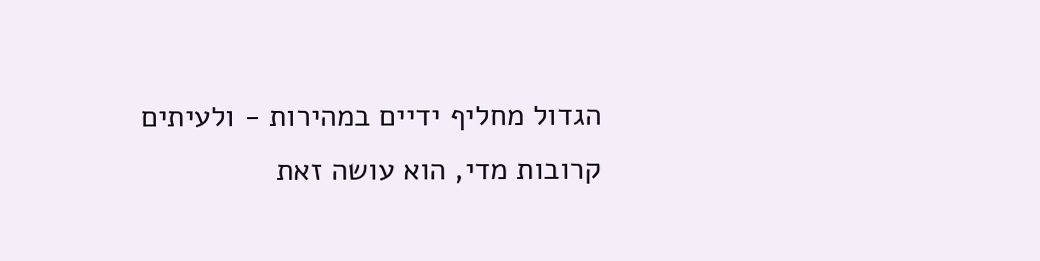הגדול מחליף ידיים במהירות - ולעיתים קרובות מדי, הוא עושה זאת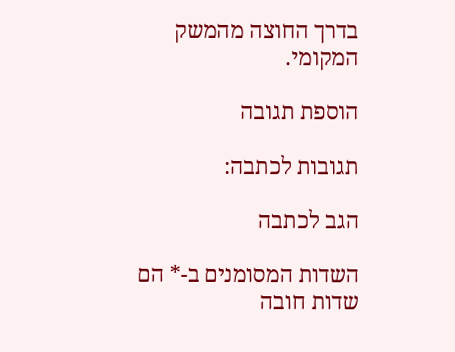בדרך החוצה מהמשק המקומי.

הוספת תגובה

תגובות לכתבה:

הגב לכתבה

השדות המסומנים ב-* הם שדות חובה